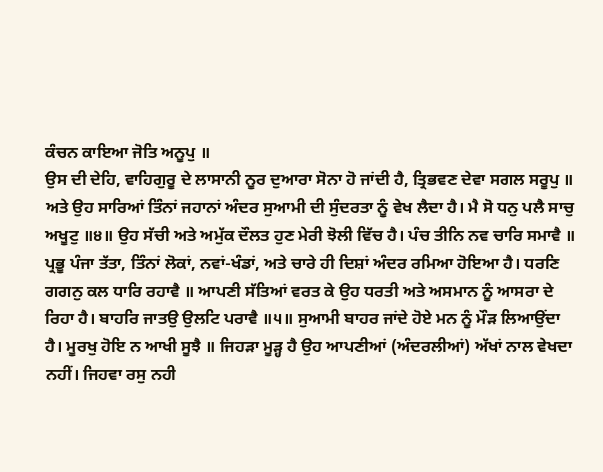ਕੰਚਨ ਕਾਇਆ ਜੋਤਿ ਅਨੂਪੁ ॥
ਉਸ ਦੀ ਦੇਹਿ, ਵਾਹਿਗੁਰੂ ਦੇ ਲਾਸਾਨੀ ਨੂਰ ਦੁਆਰਾ ਸੋਨਾ ਹੋ ਜਾਂਦੀ ਹੈ, ਤ੍ਰਿਭਵਣ ਦੇਵਾ ਸਗਲ ਸਰੂਪੁ ॥ ਅਤੇ ਉਹ ਸਾਰਿਆਂ ਤਿੰਨਾਂ ਜਹਾਨਾਂ ਅੰਦਰ ਸੁਆਮੀ ਦੀ ਸੁੰਦਰਤਾ ਨੂੰ ਵੇਖ ਲੈਦਾ ਹੈ। ਮੈ ਸੋ ਧਨੁ ਪਲੈ ਸਾਚੁ ਅਖੂਟੁ ॥੪॥ ਉਹ ਸੱਚੀ ਅਤੇ ਅਮੁੱਕ ਦੌਲਤ ਹੁਣ ਮੇਰੀ ਝੋਲੀ ਵਿੱਚ ਹੈ। ਪੰਚ ਤੀਨਿ ਨਵ ਚਾਰਿ ਸਮਾਵੈ ॥ ਪ੍ਰਭੂ ਪੰਜਾ ਤੱਤਾ, ਤਿੰਨਾਂ ਲੋਕਾਂ, ਨਵਾਂ-ਖੰਡਾਂ, ਅਤੇ ਚਾਰੇ ਹੀ ਦਿਸ਼ਾਂ ਅੰਦਰ ਰਮਿਆ ਹੋਇਆ ਹੈ। ਧਰਣਿ ਗਗਨੁ ਕਲ ਧਾਰਿ ਰਹਾਵੈ ॥ ਆਪਣੀ ਸੱਤਿਆਂ ਵਰਤ ਕੇ ਉਹ ਧਰਤੀ ਅਤੇ ਅਸਮਾਨ ਨੂੰ ਆਸਰਾ ਦੇ ਰਿਹਾ ਹੈ। ਬਾਹਰਿ ਜਾਤਉ ਉਲਟਿ ਪਰਾਵੈ ॥੫॥ ਸੁਆਮੀ ਬਾਹਰ ਜਾਂਦੇ ਹੋਏ ਮਨ ਨੂੰ ਮੌੜ ਲਿਆਉਂਦਾ ਹੈ। ਮੂਰਖੁ ਹੋਇ ਨ ਆਖੀ ਸੂਝੈ ॥ ਜਿਹੜਾ ਮੂੜ੍ਹ ਹੈ ਉਹ ਆਪਣੀਆਂ (ਅੰਦਰਲੀਆਂ) ਅੱਖਾਂ ਨਾਲ ਵੇਖਦਾ ਨਹੀਂ। ਜਿਹਵਾ ਰਸੁ ਨਹੀ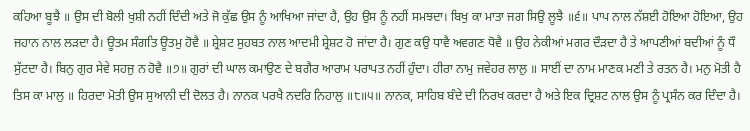ਕਹਿਆ ਬੂਝੈ ॥ ਉਸ ਦੀ ਬੋਲੀ ਖੁਸ਼ੀ ਨਹੀਂ ਦਿੰਦੀ ਅਤੇ ਜੋ ਕੁੱਛ ਉਸ ਨੂੰ ਆਖਿਆ ਜਾਂਦਾ ਹੈ, ਉਹ ਉਸ ਨੂੰ ਨਹੀਂ ਸਮਝਦਾ। ਬਿਖੁ ਕਾ ਮਾਤਾ ਜਗ ਸਿਉ ਲੂਝੈ ॥੬॥ ਪਾਪ ਨਾਲ ਨੱਸ਼ਈ ਹੋਇਆ ਹੋਇਆ, ਉਹ ਜਹਾਨ ਨਾਲ ਲੜਦਾ ਹੈ। ਊਤਮ ਸੰਗਤਿ ਊਤਮੁ ਹੋਵੈ ॥ ਸ਼੍ਰੇਸ਼ਟ ਸੁਹਬਤ ਨਾਲ ਆਦਮੀ ਸ਼੍ਰੇਸ਼ਟ ਹੋ ਜਾਂਦਾ ਹੈ। ਗੁਣ ਕਉ ਧਾਵੈ ਅਵਗਣ ਧੋਵੈ ॥ ਉਹ ਨੇਕੀਆਂ ਮਗਰ ਦੌੜਦਾ ਹੈ ਤੇ ਆਪਣੀਆਂ ਬਦੀਆਂ ਨੂੰ ਧੌ ਸੁੱਟਦਾ ਹੈ। ਬਿਨੁ ਗੁਰ ਸੇਵੇ ਸਹਜੁ ਨ ਹੋਵੈ ॥੭॥ ਗੁਰਾਂ ਦੀ ਘਾਲ ਕਮਾਉਣ ਦੇ ਬਗੈਰ ਆਰਾਮ ਪਰਾਪਤ ਨਹੀਂ ਹੁੰਦਾ। ਹੀਰਾ ਨਾਮੁ ਜਵੇਹਰ ਲਾਲੁ ॥ ਸਾਈਂ ਦਾ ਨਾਮ ਮਾਣਕ ਮਣੀ ਤੇ ਰਤਨ ਹੈ। ਮਨੁ ਮੋਤੀ ਹੈ ਤਿਸ ਕਾ ਮਾਲੁ ॥ ਹਿਰਦਾ ਮੋਤੀ ਉਸ ਸੁਆਨੀ ਦੀ ਦੋਲਤ ਹੈ। ਨਾਨਕ ਪਰਖੈ ਨਦਰਿ ਨਿਹਾਲੁ ॥੮॥੫॥ ਨਾਨਕ, ਸਾਹਿਬ ਬੰਦੇ ਦੀ ਨਿਰਖ ਕਰਦਾ ਹੈ ਅਤੇ ਇਕ ਦ੍ਰਿਸ਼ਟ ਨਾਲ ਉਸ ਨੂੰ ਪ੍ਰਸੰਨ ਕਰ ਦਿੰਦਾ ਹੈ।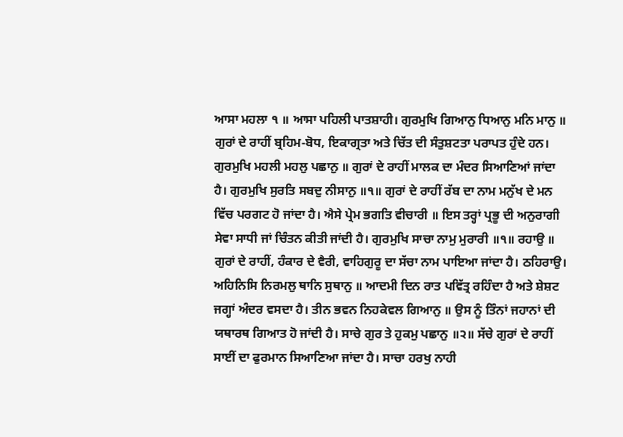ਆਸਾ ਮਹਲਾ ੧ ॥ ਆਸਾ ਪਹਿਲੀ ਪਾਤਸ਼ਾਹੀ। ਗੁਰਮੁਖਿ ਗਿਆਨੁ ਧਿਆਨੁ ਮਨਿ ਮਾਨੁ ॥ ਗੁਰਾਂ ਦੇ ਰਾਹੀਂ ਬ੍ਰਹਿਮ-ਬੋਧ, ਇਕਾਗ੍ਰਤਾ ਅਤੇ ਚਿੱਤ ਦੀ ਸੰਤੁਸ਼ਟਤਾ ਪਰਾਪਤ ਹੁੰਦੇ ਹਨ। ਗੁਰਮੁਖਿ ਮਹਲੀ ਮਹਲੁ ਪਛਾਨੁ ॥ ਗੁਰਾਂ ਦੇ ਰਾਹੀਂ ਮਾਲਕ ਦਾ ਮੰਦਰ ਸਿਆਣਿਆਂ ਜਾਂਦਾ ਹੈ। ਗੁਰਮੁਖਿ ਸੁਰਤਿ ਸਬਦੁ ਨੀਸਾਨੁ ॥੧॥ ਗੁਰਾਂ ਦੇ ਰਾਹੀਂ ਰੱਬ ਦਾ ਨਾਮ ਮਨੁੱਖ ਦੇ ਮਨ ਵਿੱਚ ਪਰਗਟ ਹੋ ਜਾਂਦਾ ਹੈ। ਐਸੇ ਪ੍ਰੇਮ ਭਗਤਿ ਵੀਚਾਰੀ ॥ ਇਸ ਤਰ੍ਹਾਂ ਪ੍ਰਭੂ ਦੀ ਅਨੁਰਾਗੀ ਸੇਵਾ ਸਾਧੀ ਜਾਂ ਚਿੰਤਨ ਕੀਤੀ ਜਾਂਦੀ ਹੈ। ਗੁਰਮੁਖਿ ਸਾਚਾ ਨਾਮੁ ਮੁਰਾਰੀ ॥੧॥ ਰਹਾਉ ॥ ਗੁਰਾਂ ਦੇ ਰਾਹੀਂ, ਹੰਕਾਰ ਦੇ ਵੈਰੀ, ਵਾਹਿਗੁਰੂ ਦਾ ਸੱਚਾ ਨਾਮ ਪਾਇਆ ਜਾਂਦਾ ਹੈ। ਠਹਿਰਾਉ। ਅਹਿਨਿਸਿ ਨਿਰਮਲੁ ਥਾਨਿ ਸੁਥਾਨੁ ॥ ਆਦਮੀ ਦਿਨ ਰਾਤ ਪਵਿੱਤ੍ਰ ਰਹਿੰਦਾ ਹੈ ਅਤੇ ਸ਼ੇਸ਼ਟ ਜਗ੍ਹਾਂ ਅੰਦਰ ਵਸਦਾ ਹੈ। ਤੀਨ ਭਵਨ ਨਿਹਕੇਵਲ ਗਿਆਨੁ ॥ ਉਸ ਨੂੰ ਤਿੰਨਾਂ ਜਹਾਨਾਂ ਦੀ ਯਥਾਰਥ ਗਿਆਤ ਹੋ ਜਾਂਦੀ ਹੈ। ਸਾਚੇ ਗੁਰ ਤੇ ਹੁਕਮੁ ਪਛਾਨੁ ॥੨॥ ਸੱਚੇ ਗੁਰਾਂ ਦੇ ਰਾਹੀਂ ਸਾਈਂ ਦਾ ਫੁਰਮਾਨ ਸਿਆਣਿਆ ਜਾਂਦਾ ਹੈ। ਸਾਚਾ ਹਰਖੁ ਨਾਹੀ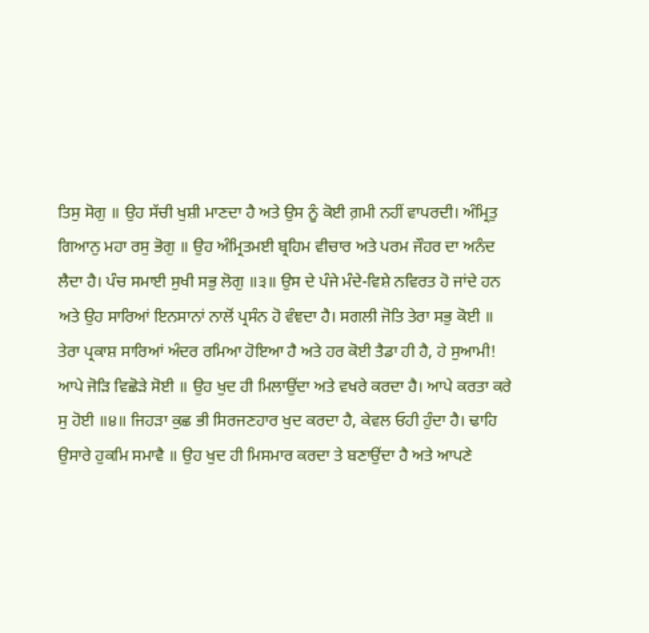ਤਿਸੁ ਸੋਗੁ ॥ ਉਹ ਸੱਚੀ ਖੁਸ਼ੀ ਮਾਣਦਾ ਹੈ ਅਤੇ ਉਸ ਨੂੰ ਕੋਈ ਗ਼ਮੀ ਨਹੀਂ ਵਾਪਰਦੀ। ਅੰਮ੍ਰਿਤੁ ਗਿਆਨੁ ਮਹਾ ਰਸੁ ਭੋਗੁ ॥ ਉਹ ਅੰਮ੍ਰਿਤਮਈ ਬ੍ਰਹਿਮ ਵੀਚਾਰ ਅਤੇ ਪਰਮ ਜੌਹਰ ਦਾ ਅਨੰਦ ਲੈਦਾ ਹੈ। ਪੰਚ ਸਮਾਈ ਸੁਖੀ ਸਭੁ ਲੋਗੁ ॥੩॥ ਉਸ ਦੇ ਪੰਜੇ ਮੰਦੇ-ਵਿਸ਼ੇ ਨਵਿਰਤ ਹੋ ਜਾਂਦੇ ਹਨ ਅਤੇ ਉਹ ਸਾਰਿਆਂ ਇਨਸਾਨਾਂ ਨਾਲੋਂ ਪ੍ਰਸੰਨ ਹੋ ਵੰਞਦਾ ਹੈ। ਸਗਲੀ ਜੋਤਿ ਤੇਰਾ ਸਭੁ ਕੋਈ ॥ ਤੇਰਾ ਪ੍ਰਕਾਸ਼ ਸਾਰਿਆਂ ਅੰਦਰ ਰਮਿਆ ਹੋਇਆ ਹੈ ਅਤੇ ਹਰ ਕੋਈ ਤੈਡਾ ਹੀ ਹੈ, ਹੇ ਸੁਆਮੀ! ਆਪੇ ਜੋੜਿ ਵਿਛੋੜੇ ਸੋਈ ॥ ਉਹ ਖੁਦ ਹੀ ਮਿਲਾਉਂਦਾ ਅਤੇ ਵਖਰੇ ਕਰਦਾ ਹੈ। ਆਪੇ ਕਰਤਾ ਕਰੇ ਸੁ ਹੋਈ ॥੪॥ ਜਿਹੜਾ ਕੁਛ ਭੀ ਸਿਰਜਣਹਾਰ ਖੁਦ ਕਰਦਾ ਹੈ, ਕੇਵਲ ਓਹੀ ਹੁੰਦਾ ਹੈ। ਢਾਹਿ ਉਸਾਰੇ ਹੁਕਮਿ ਸਮਾਵੈ ॥ ਉਹ ਖੁਦ ਹੀ ਮਿਸਮਾਰ ਕਰਦਾ ਤੇ ਬਣਾਉਂਦਾ ਹੈ ਅਤੇ ਆਪਣੇ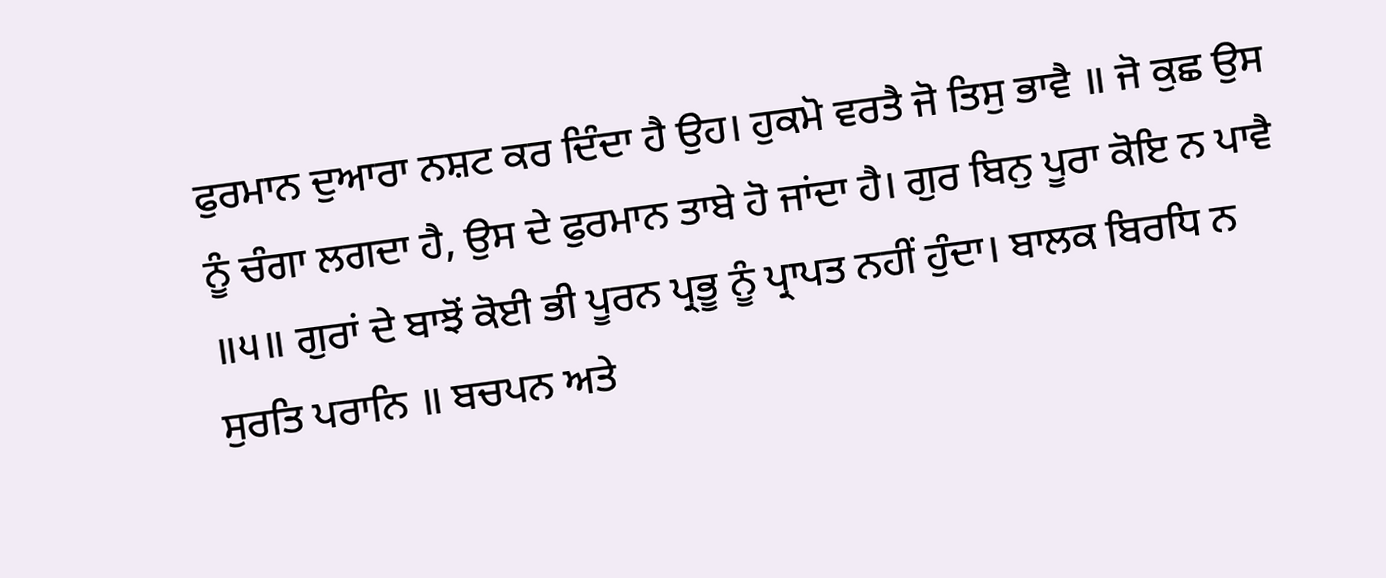ਫੁਰਮਾਨ ਦੁਆਰਾ ਨਸ਼ਟ ਕਰ ਦਿੰਦਾ ਹੈ ਉਹ। ਹੁਕਮੋ ਵਰਤੈ ਜੋ ਤਿਸੁ ਭਾਵੈ ॥ ਜੋ ਕੁਛ ਉਸ ਨੂੰ ਚੰਗਾ ਲਗਦਾ ਹੈ, ਉਸ ਦੇ ਫੁਰਮਾਨ ਤਾਬੇ ਹੋ ਜਾਂਦਾ ਹੈ। ਗੁਰ ਬਿਨੁ ਪੂਰਾ ਕੋਇ ਨ ਪਾਵੈ ॥੫॥ ਗੁਰਾਂ ਦੇ ਬਾਝੋਂ ਕੋਈ ਭੀ ਪੂਰਨ ਪ੍ਰਭੂ ਨੂੰ ਪ੍ਰਾਪਤ ਨਹੀਂ ਹੁੰਦਾ। ਬਾਲਕ ਬਿਰਧਿ ਨ ਸੁਰਤਿ ਪਰਾਨਿ ॥ ਬਚਪਨ ਅਤੇ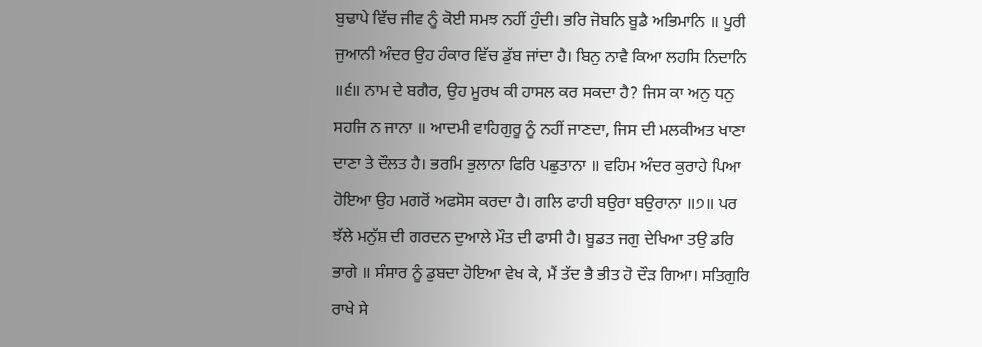ਬੁਢਾਪੇ ਵਿੱਚ ਜੀਵ ਨੂੰ ਕੋਈ ਸਮਝ ਨਹੀਂ ਹੁੰਦੀ। ਭਰਿ ਜੋਬਨਿ ਬੂਡੈ ਅਭਿਮਾਨਿ ॥ ਪੂਰੀ ਜੁਆਨੀ ਅੰਦਰ ਉਹ ਹੰਕਾਰ ਵਿੱਚ ਡੁੱਬ ਜਾਂਦਾ ਹੈ। ਬਿਨੁ ਨਾਵੈ ਕਿਆ ਲਹਸਿ ਨਿਦਾਨਿ ॥੬॥ ਨਾਮ ਦੇ ਬਗੈਰ, ਉਹ ਮੂਰਖ ਕੀ ਹਾਸਲ ਕਰ ਸਕਦਾ ਹੈ? ਜਿਸ ਕਾ ਅਨੁ ਧਨੁ ਸਹਜਿ ਨ ਜਾਨਾ ॥ ਆਦਮੀ ਵਾਹਿਗੁਰੂ ਨੂੰ ਨਹੀਂ ਜਾਣਦਾ, ਜਿਸ ਦੀ ਮਲਕੀਅਤ ਖਾਣਾ ਦਾਣਾ ਤੇ ਦੌਲਤ ਹੈ। ਭਰਮਿ ਭੁਲਾਨਾ ਫਿਰਿ ਪਛੁਤਾਨਾ ॥ ਵਹਿਮ ਅੰਦਰ ਕੁਰਾਹੇ ਪਿਆ ਹੋਇਆ ਉਹ ਮਗਰੋਂ ਅਫਸੋਸ ਕਰਦਾ ਹੈ। ਗਲਿ ਫਾਹੀ ਬਉਰਾ ਬਉਰਾਨਾ ॥੭॥ ਪਰ ਝੱਲੇ ਮਨੁੱਸ਼ ਦੀ ਗਰਦਨ ਦੁਆਲੇ ਮੌਤ ਦੀ ਫਾਸੀ ਹੈ। ਬੂਡਤ ਜਗੁ ਦੇਖਿਆ ਤਉ ਡਰਿ ਭਾਗੇ ॥ ਸੰਸਾਰ ਨੂੰ ਡੁਬਦਾ ਹੋਇਆ ਵੇਖ ਕੇ, ਮੈਂ ਤੱਦ ਭੈ ਭੀਤ ਹੋ ਦੌੜ ਗਿਆ। ਸਤਿਗੁਰਿ ਰਾਖੇ ਸੇ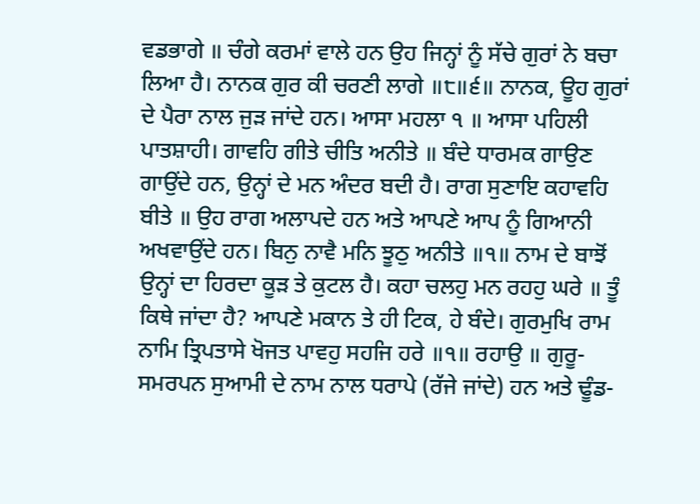ਵਡਭਾਗੇ ॥ ਚੰਗੇ ਕਰਮਾਂ ਵਾਲੇ ਹਨ ਉਹ ਜਿਨ੍ਹਾਂ ਨੂੰ ਸੱਚੇ ਗੁਰਾਂ ਨੇ ਬਚਾ ਲਿਆ ਹੈ। ਨਾਨਕ ਗੁਰ ਕੀ ਚਰਣੀ ਲਾਗੇ ॥੮॥੬॥ ਨਾਨਕ, ਊਹ ਗੁਰਾਂ ਦੇ ਪੈਰਾ ਨਾਲ ਜੁੜ ਜਾਂਦੇ ਹਨ। ਆਸਾ ਮਹਲਾ ੧ ॥ ਆਸਾ ਪਹਿਲੀ ਪਾਤਸ਼ਾਹੀ। ਗਾਵਹਿ ਗੀਤੇ ਚੀਤਿ ਅਨੀਤੇ ॥ ਬੰਦੇ ਧਾਰਮਕ ਗਾਉਣ ਗਾਉਂਦੇ ਹਨ, ਉਨ੍ਹਾਂ ਦੇ ਮਨ ਅੰਦਰ ਬਦੀ ਹੈ। ਰਾਗ ਸੁਣਾਇ ਕਹਾਵਹਿ ਬੀਤੇ ॥ ਉਹ ਰਾਗ ਅਲਾਪਦੇ ਹਨ ਅਤੇ ਆਪਣੇ ਆਪ ਨੂੰ ਗਿਆਨੀ ਅਖਵਾਉਂਦੇ ਹਨ। ਬਿਨੁ ਨਾਵੈ ਮਨਿ ਝੂਠੁ ਅਨੀਤੇ ॥੧॥ ਨਾਮ ਦੇ ਬਾਝੋਂ ਉਨ੍ਹਾਂ ਦਾ ਹਿਰਦਾ ਕੂੜ ਤੇ ਕੁਟਲ ਹੈ। ਕਹਾ ਚਲਹੁ ਮਨ ਰਹਹੁ ਘਰੇ ॥ ਤੂੰ ਕਿਥੇ ਜਾਂਦਾ ਹੈ? ਆਪਣੇ ਮਕਾਨ ਤੇ ਹੀ ਟਿਕ, ਹੇ ਬੰਦੇ। ਗੁਰਮੁਖਿ ਰਾਮ ਨਾਮਿ ਤ੍ਰਿਪਤਾਸੇ ਖੋਜਤ ਪਾਵਹੁ ਸਹਜਿ ਹਰੇ ॥੧॥ ਰਹਾਉ ॥ ਗੁਰੂ-ਸਮਰਪਨ ਸੁਆਮੀ ਦੇ ਨਾਮ ਨਾਲ ਧਰਾਪੇ (ਰੱਜੇ ਜਾਂਦੇ) ਹਨ ਅਤੇ ਢੂੰਡ-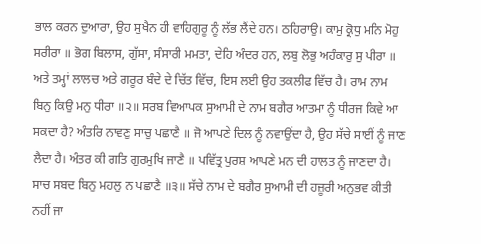ਭਾਲ ਕਰਨ ਦੁਆਰਾ, ਉਹ ਸੁਖੈਨ ਹੀ ਵਾਹਿਗੁਰੂ ਨੂੰ ਲੱਭ ਲੈਂਦੇ ਹਨ। ਠਹਿਰਾਉ। ਕਾਮੁ ਕ੍ਰੋਧੁ ਮਨਿ ਮੋਹੁ ਸਰੀਰਾ ॥ ਭੋਗ ਬਿਲਾਸ, ਗੁੱਸਾ, ਸੰਸਾਰੀ ਮਮਤਾ, ਦੇਹਿ ਅੰਦਰ ਹਨ, ਲਬੁ ਲੋਭੁ ਅਹੰਕਾਰੁ ਸੁ ਪੀਰਾ ॥ ਅਤੇ ਤਮ੍ਹਾਂ ਲਾਲਚ ਅਤੇ ਗਰੂਰ ਬੰਦੇ ਦੇ ਚਿੱਤ ਵਿੱਚ, ਇਸ ਲਈ ਉਹ ਤਕਲੀਫ ਵਿੱਚ ਹੈ। ਰਾਮ ਨਾਮ ਬਿਨੁ ਕਿਉ ਮਨੁ ਧੀਰਾ ॥੨॥ ਸਰਬ ਵਿਆਪਕ ਸੁਆਮੀ ਦੇ ਨਾਮ ਬਗੈਰ ਆਤਮਾ ਨੂੰ ਧੀਰਜ ਕਿਵੇ ਆ ਸਕਦਾ ਹੈ? ਅੰਤਰਿ ਨਾਵਣੁ ਸਾਚੁ ਪਛਾਣੈ ॥ ਜੋ ਆਪਣੇ ਦਿਲ ਨੂੰ ਨਵਾਉਂਦਾ ਹੈ, ਉਹ ਸੱਚੇ ਸਾਈਂ ਨੂੰ ਜਾਣ ਲੈਦਾ ਹੈ। ਅੰਤਰ ਕੀ ਗਤਿ ਗੁਰਮੁਖਿ ਜਾਣੈ ॥ ਪਵਿੱਤ੍ਰ ਪੁਰਸ਼ ਆਪਣੇ ਮਨ ਦੀ ਹਾਲਤ ਨੂੰ ਜਾਣਦਾ ਹੈ। ਸਾਚ ਸਬਦ ਬਿਨੁ ਮਹਲੁ ਨ ਪਛਾਣੈ ॥੩॥ ਸੱਚੇ ਨਾਮ ਦੇ ਬਗੈਰ ਸੁਆਮੀ ਦੀ ਹਜ਼ੂਰੀ ਅਨੁਭਵ ਕੀਤੀ ਨਹੀਂ ਜਾ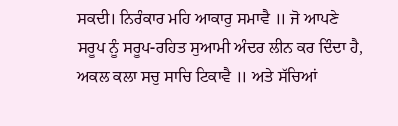ਸਕਦੀ। ਨਿਰੰਕਾਰ ਮਹਿ ਆਕਾਰੁ ਸਮਾਵੈ ॥ ਜੋ ਆਪਣੇ ਸਰੂਪ ਨੂੰ ਸਰੂਪ-ਰਹਿਤ ਸੁਆਮੀ ਅੰਦਰ ਲੀਨ ਕਰ ਦਿੰਦਾ ਹੈ, ਅਕਲ ਕਲਾ ਸਚੁ ਸਾਚਿ ਟਿਕਾਵੈ ॥ ਅਤੇ ਸੱਚਿਆਂ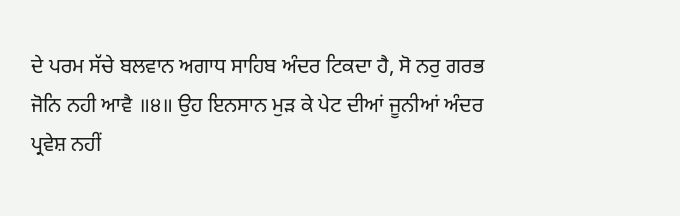ਦੇ ਪਰਮ ਸੱਚੇ ਬਲਵਾਨ ਅਗਾਧ ਸਾਹਿਬ ਅੰਦਰ ਟਿਕਦਾ ਹੈ, ਸੋ ਨਰੁ ਗਰਭ ਜੋਨਿ ਨਹੀ ਆਵੈ ॥੪॥ ਉਹ ਇਨਸਾਨ ਮੁੜ ਕੇ ਪੇਟ ਦੀਆਂ ਜੂਨੀਆਂ ਅੰਦਰ ਪ੍ਰਵੇਸ਼ ਨਹੀਂ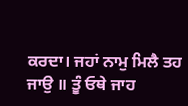ਕਰਦਾ। ਜਹਾਂ ਨਾਮੁ ਮਿਲੈ ਤਹ ਜਾਉ ॥ ਤੂੰ ਓਥੇ ਜਾਹ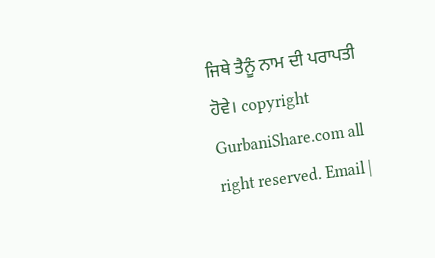ਜਿਥੇ ਤੈਨੂੰ ਨਾਮ ਦੀ ਪਰਾਪਤੀ ਹੋਵੇ। copyright GurbaniShare.com all right reserved. Email |